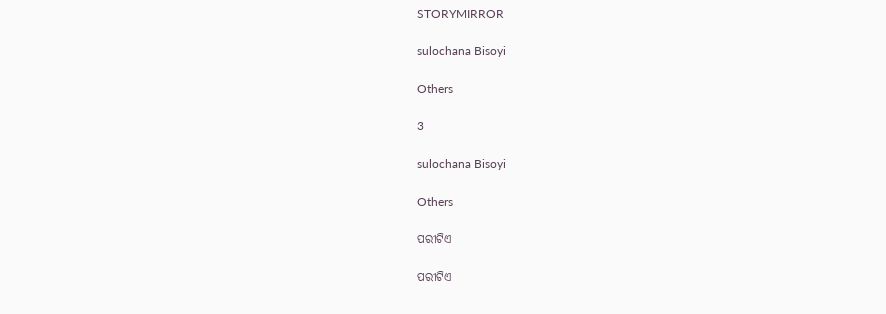STORYMIRROR

sulochana Bisoyi

Others

3

sulochana Bisoyi

Others

ପରୀଟିଏ

ପରୀଟିଏ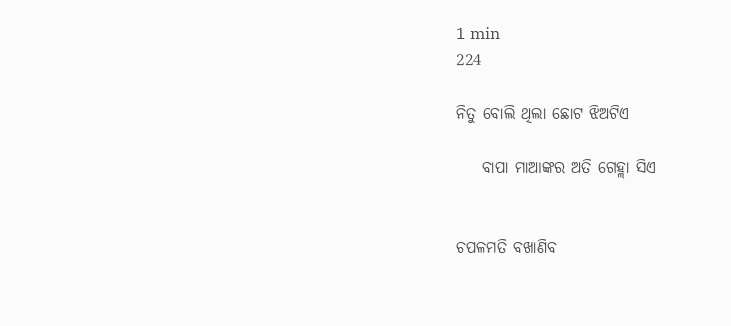1 min
224

ନିତୁ ବୋଲି ଥିଲା ଛୋଟ ଝିଅଟିଏ

    ବାପା ମାଆଙ୍କର ଅତି ଗେହ୍ଲା ସିଏ


ଚପଳମତି ବଖାଣିବ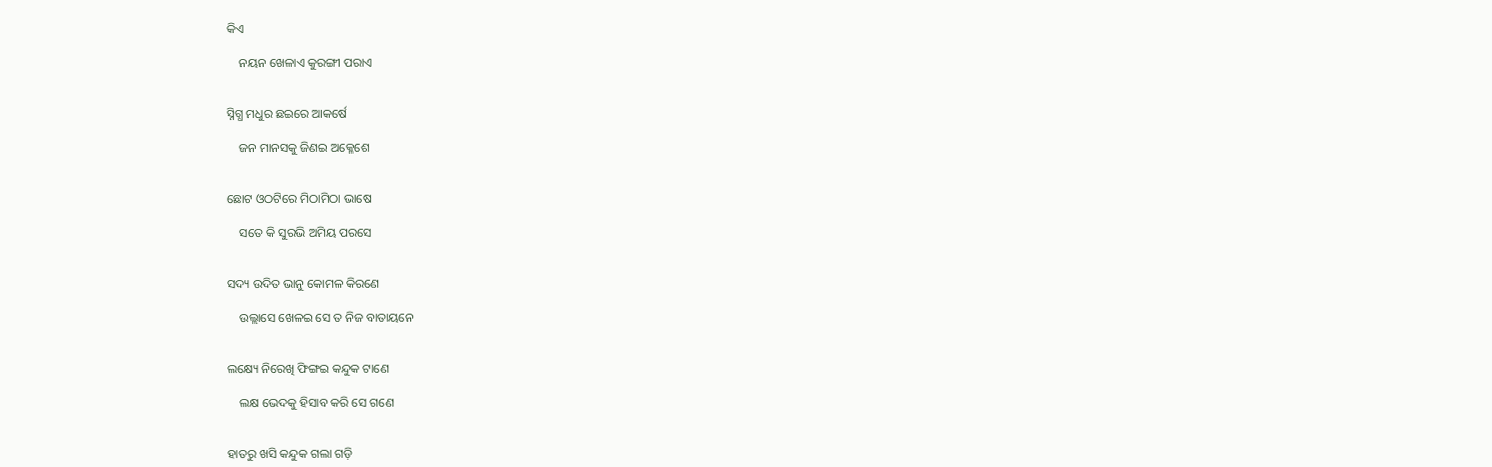କିଏ

    ନୟନ ଖେଳାଏ କୁରଙ୍ଗୀ ପରାଏ


ସ୍ନିଗ୍ଧ ମଧୁର ଛଇରେ ଆକର୍ଷେ

    ଜନ ମାନସକୁ ଜିଣଇ ଅକ୍ଳେଶେ


ଛୋଟ ଓଠଟିରେ ମିଠାମିଠା ଭାଷେ

    ସତେ କି ସୁରଭି ଅମିୟ ପରସେ


ସଦ୍ୟ ଉଦିତ ଭାନୁ କୋମଳ କିରଣେ

    ଉଲ୍ଲାସେ ଖେଳଇ ସେ ତ ନିଜ ବାତାୟନେ


ଲକ୍ଷ୍ୟେ ନିରେଖି ଫିଙ୍ଗଇ କନ୍ଦୁକ ଟାଣେ

    ଲକ୍ଷ ଭେଦକୁ ହିସାବ କରି ସେ ଗଣେ


ହାତରୁ ଖସି କନ୍ଦୁକ ଗଲା ଗଡ଼ି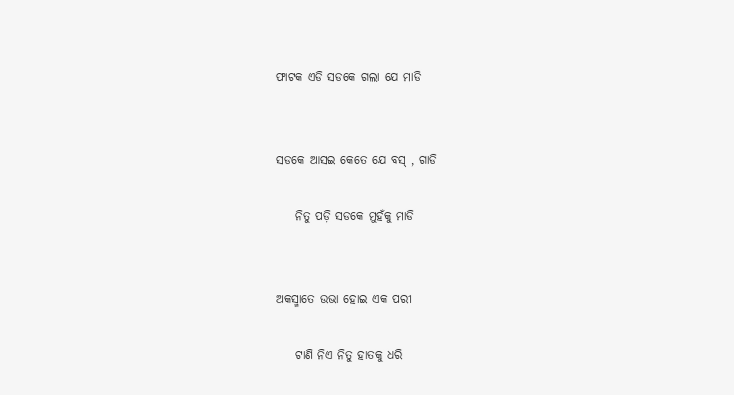ଫାଟକ ଏଡି ସଡକେ ଗଲା ଯେ ମାଡି


ସଡକେ ଆସଇ କେତେ ଯେ ବସ୍ , ଗାଡି

    ନିତୁ ପଡ଼ି ସଡକେ ମୁହଁକୁ ମାଡି


ଅକସ୍ମାତେ ଉଭା ହୋଇ ଏକ ପରୀ

    ଟାଣି ନିଏ ନିତୁ ହାତକୁ ଧରି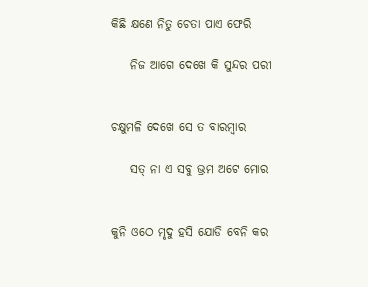କିଛି କ୍ଷଣେ ନିତୁ ଚେତା ପାଏ ଫେରି

    ନିଜ ଆଗେ ଦେଖେ କି ସୁନ୍ଦର ପରୀ


ଚକ୍ଷୁମଳି ଦେଖେ ସେ ତ ବାରମ୍ବାର

    ସତ୍ ନା ଏ ସବୁ ଭ୍ରମ ଅଟେ ମୋର


କୁନି ଓଠେ ମୃଦୁ ହସି ଯୋଡି ବେନି କର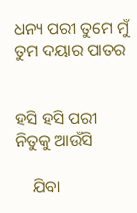ଧନ୍ୟ ପରୀ ତୁମେ ମୁଁ ତୁମ ଦୟାର ପାତର


ହସି ହସି ପରୀ ନିତୁକୁ ଆଉଁସି

    ଯିବା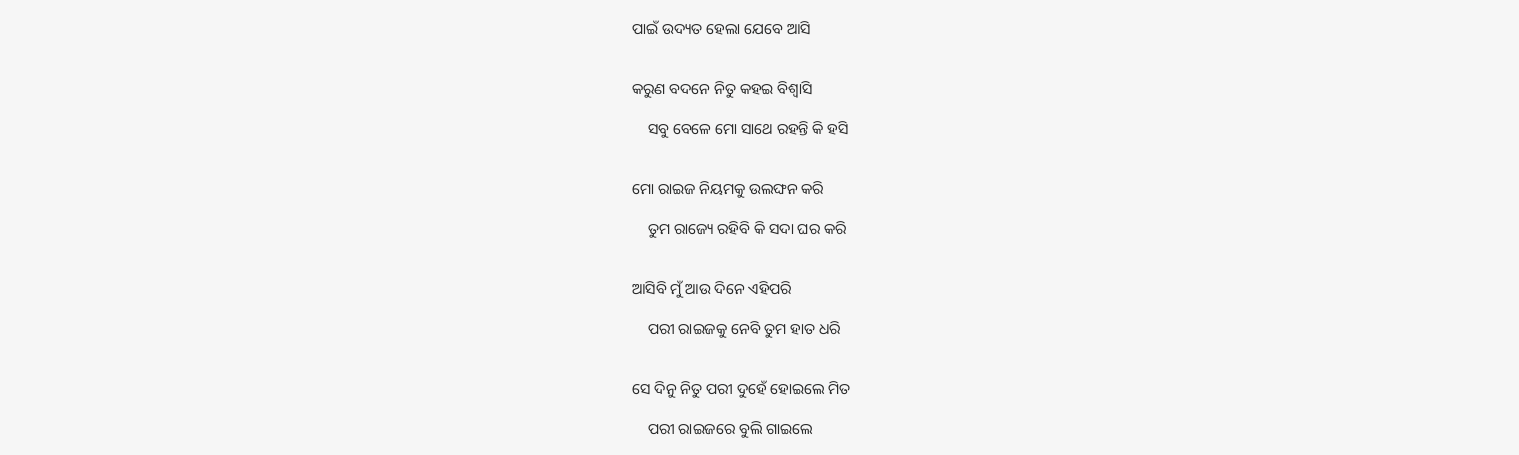ପାଇଁ ଉଦ୍ୟତ ହେଲା ଯେବେ ଆସି


କରୁଣ ବଦନେ ନିତୁ କହଇ ବିଶ୍ୱାସି

    ସବୁ ବେଳେ ମୋ ସାଥେ ରହନ୍ତି କି ହସି


ମୋ ରାଇଜ ନିୟମକୁ ଉଲଙ୍ଘନ କରି

    ତୁମ ରାଜ୍ୟେ ରହିବି କି ସଦା ଘର କରି


ଆସିବି ମୁଁ ଆଉ ଦିନେ ଏହିପରି

    ପରୀ ରାଇଜକୁ ନେବି ତୁମ ହାତ ଧରି


ସେ ଦିନୁ ନିତୁ ପରୀ ଦୁହେଁ ହୋଇଲେ ମିତ

    ପରୀ ରାଇଜରେ ବୁଲି ଗାଇଲେ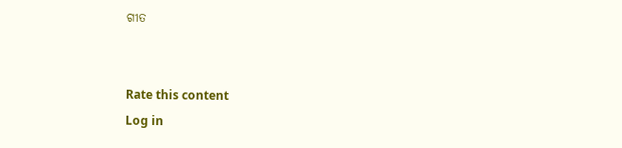ଗୀତ


Rate this content
Log in